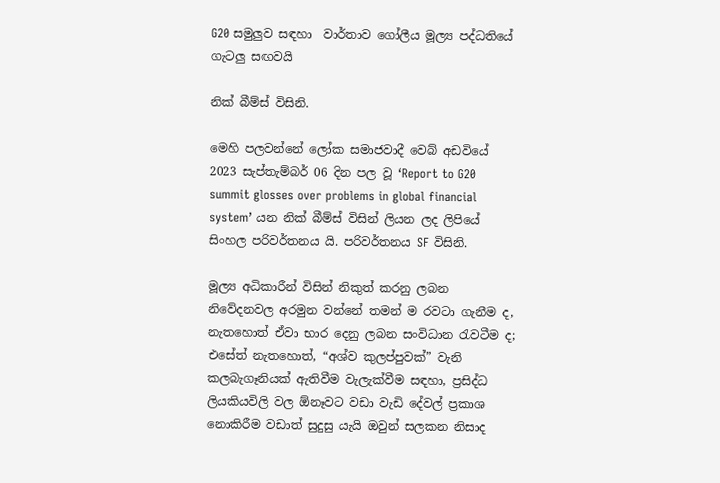G20 සමුලුව සඳහා  වාර්තාව ගෝලීය මූල්‍ය පද්ධතියේ ගැටලු සඟවයි

නික් බීම්ස් විසිනි.

මෙහි පලවන්නේ ලෝක සමාජවාදී වෙබ් අඩවියේ 2023 සැප්තැම්බර් 06 දින පල වූ ‘Report to G20 summit glosses over problems in global financial system’ යන නික් බීම්ස් විසින් ලියන ලද ලිපියේ සිංහල පරිවර්තනය යි. පරිවර්තනය SF විසිනි.

මූල්‍ය අධිකාරීන් විසින් නිකුත් කරනු ලබන නිවේදනවල අරමුන වන්නේ තමන් ම රවටා ගැනීම ද, නැතහොත් ඒවා භාර දෙනු ලබන සංවිධාන රැවටීම ද; එසේත් නැතහොත්, “අශ්ව කුලප්පුවක්” වැනි කලබැගෑනියක් ඇතිවීම වැලැක්වීම සඳහා, ප්‍රසිද්ධ ලියකියවිලි වල ඕනෑවට වඩා වැඩි දේවල් ප්‍රකාශ නොකිරීම වඩාත් සුදුසු යැයි ඔවුන් සලකන නිසාද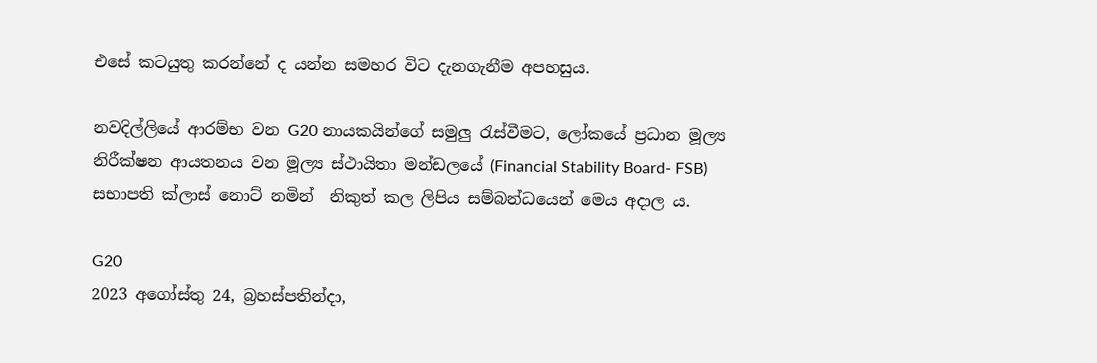එසේ කටයුතු කරන්නේ ද යන්න සමහර විට දැනගැනීම අපහසුය.

නවදිල්ලියේ ආරම්භ වන G20 නායකයින්ගේ සමුලු රැස්වීමට, ලෝකයේ ප්‍රධාන මූල්‍ය නිරීක්ෂන ආයතනය වන මූල්‍ය ස්ථායිතා මන්ඩලයේ (Financial Stability Board- FSB) සභාපති ක්ලාස් නොට් නමින්  නිකුත් කල ලිපිය සම්බන්ධයෙන් මෙය අදාල ය.

G20
2023 අගෝස්තු 24, බ්‍රහස්පතින්දා,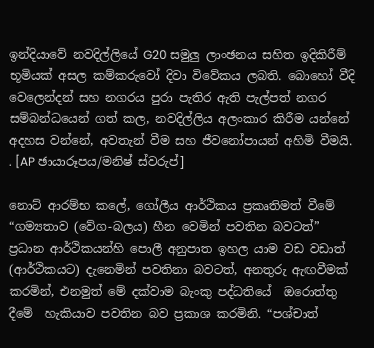ඉන්දියාවේ නවදිල්ලියේ G20 සමුලු ලාංඡනය සහිත ඉදිකිරීම් භූමියක් අසල කම්කරුවෝ දිවා විවේකය ලබති. බොහෝ වීදි වෙලෙන්දන් සහ නගරය පුරා පැතිර ඇති පැල්පත් නගර සම්බන්ධයෙන් ගත් කල, නවදිල්ලිය අලංකාර කිරීම යන්නේ අදහස වන්නේ, අවතැන් වීම සහ ජීවනෝපායන් අහිමි වීමයි. . [AP ඡායාරූපය/මනිෂ් ස්වරුප්]

නොට් ආරම්භ කලේ, ගෝලීය ආර්ථිකය ප්‍රකෘතිමත් වීමේ “ගම්‍යතාව (වේග-බලය) හීන වෙමින් පවතින බවටත්” ප්‍රධාන ආර්ථිකයන්හි පොලී අනුපාත ඉහල යාම වඩ වඩාත් (ආර්ථිකයට) දැනෙමින් පවතිනා බවටත්, අනතුරු ඇඟවීමක් කරමින්, එනමුත් මේ දක්වාම බැංකු පද්ධතියේ  ඔරොත්තු දීමේ  හැකියාව පවතින බව ප්‍රකාශ කරමිනි. “පශ්චාත්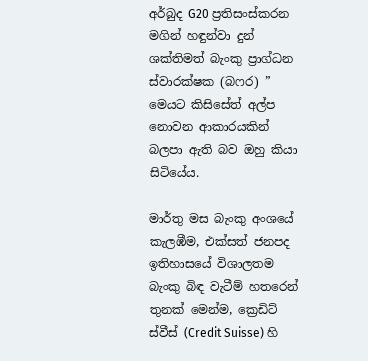අර්බුද G20 ප්‍රතිසංස්කරන මගින් හඳුන්වා දුන් ශක්තිමත් බැංකු ප්‍රාග්ධන ස්වාරක්ෂක (බෆර) ” මෙයට කිසිසේත් අල්ප නොවන ආකාරයකින් බලපා ඇති බව ඔහු කියා සිටියේය.

මාර්තු මස බැංකු අංශයේ කැලඹීම, එක්සත් ජනපද ඉතිහාසයේ විශාලතම බැංකු බිඳ වැටීම් හතරෙන් තුනක් මෙන්ම, ක්‍රෙඩිට් ස්වීස් (Credit Suisse) හි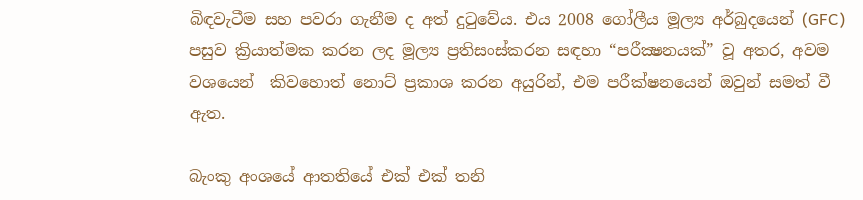බිඳවැටීම සහ පවරා ගැනීම ද අත් දුටුවේය. එය 2008 ගෝලීය මූල්‍ය අර්බුදයෙන් (GFC) පසුව ක්‍රියාත්මක කරන ලද මූල්‍ය ප්‍රතිසංස්කරන සඳහා “පරීක්‍ෂනයක්” වූ අතර, අවම වශයෙන්  කිවහොත් නොට් ප්‍රකාශ කරන අයුරින්, එම පරීක්ෂනයෙන් ඔවුන් සමත් වී ඇත.

බැංකු අංශයේ ආතතියේ එක් එක් තනි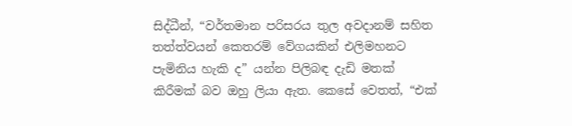සිද්ධීන්, “වර්තමාන පරිසරය තුල අවදානම් සහිත තත්ත්වයන් කෙතරම් වේගයකින් එලිමහනට පැමිනිය හැකි ද” යන්න පිලිබඳ දැඩි මතක් කිරීමක් බව ඔහු ලියා ඇත. කෙසේ වෙතත්, “එක්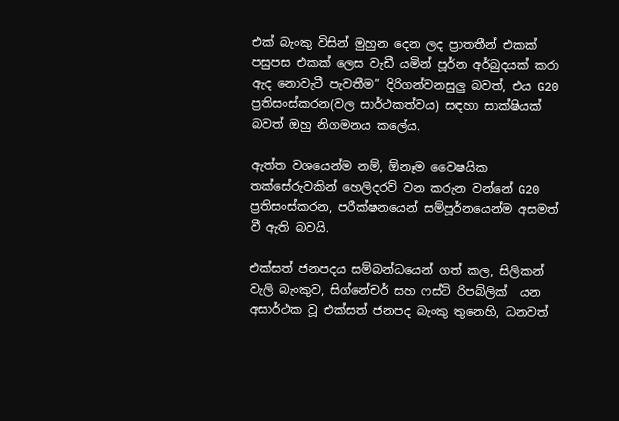එක් බැංකු විසින් මුහුන දෙන ලද ප්‍රාතතීන් එකක් පසුපස එකක් ලෙස වැඩී යමින් පූර්න අර්බුදයක් කරා ඇද නොවැටී පැවතීම” දිරිගන්වනසුලු බවත්, එය G20 ප්‍රතිසංස්කරන(වල සාර්ථකත්වය) සඳහා සාක්ෂියක් බවත් ඔහු නිගමනය කලේය.

ඇත්ත වශයෙන්ම නම්, ඕනෑම වෛෂයික තක්සේරුවකින් හෙලිදරව් වන කරුන වන්නේ G20 ප්‍රතිසංස්කරන, පරීක්ෂනයෙන් සම්පූර්නයෙන්ම අසමත් වී ඇති බවයි.

එක්සත් ජනපදය සම්බන්ධයෙන් ගත් කල, සිලිකන් වැලි බැංකුව, සිග්නේචර් සහ ෆස්ට් රිපබ්ලික්  යන අසාර්ථක වූ එක්සත් ජනපද බැංකු තුනෙහි, ධනවත්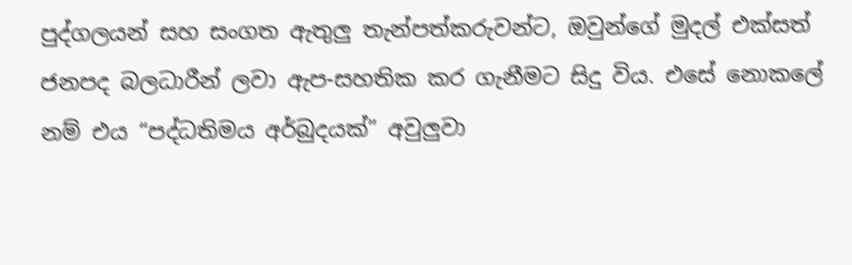පුද්ගලයන් සහ සංගත ඇතුලු තැන්පත්කරුවන්ට, ඔවුන්ගේ මුදල් එක්සත් ජනපද බලධාරීන් ලවා ඇප-සහතික කර ගැනීමට සිදු විය. එසේ නොකලේ නම් එය “පද්ධතිමය අර්බුදයක්” අවුලුවා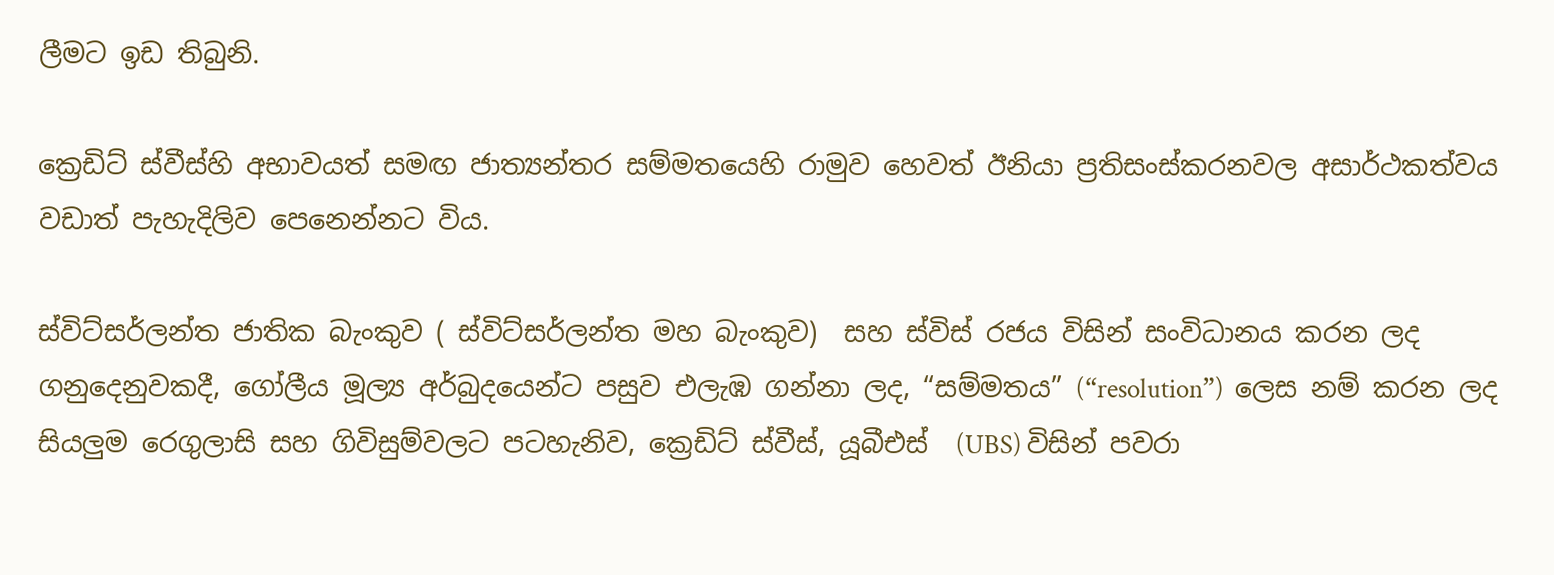ලීමට ඉඩ තිබුනි.

ක්‍රෙඩිට් ස්වීස්හි අභාවයත් සමඟ ජාත්‍යන්තර සම්මතයෙහි රාමුව හෙවත් ඊනියා ප්‍රතිසංස්කරනවල අසාර්ථකත්වය වඩාත් පැහැදිලිව පෙනෙන්නට විය.

ස්විට්සර්ලන්ත ජාතික බැංකුව ( ස්විට්සර්ලන්ත මහ බැංකුව)  සහ ස්විස් රජය විසින් සංවිධානය කරන ලද ගනුදෙනුවකදී, ගෝලීය මූල්‍ය අර්බුදයෙන්ට පසුව එලැඹ ගන්නා ලද, “සම්මතය” (“resolution”)  ලෙස නම් කරන ලද සියලුම රෙගුලාසි සහ ගිවිසුම්වලට පටහැනිව, ක්‍රෙඩිට් ස්වීස්, යූබීඑස්  (UBS) විසින් පවරා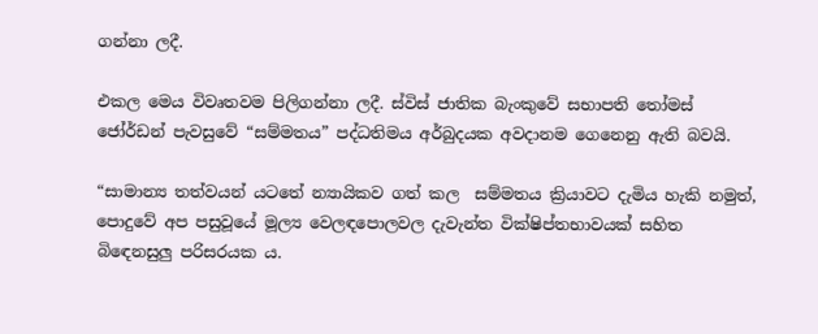ගන්නා ලදී.

එකල මෙය විවෘතවම පිලිගන්නා ලදී. ස්විස් ජාතික බැංකුවේ සභාපති තෝමස් ජෝර්ඩන් පැවසුවේ “සම්මතය” පද්ධතිමය අර්බුදයක අවදානම ගෙනෙනු ඇති බවයි.

“සාමාන්‍ය තත්වයන් යටතේ න්‍යායිකව ගත් කල  සම්මතය ක්‍රියාවට දැමිය හැකි නමුත්, පොදුවේ අප පසුවූයේ මූල්‍ය වෙලඳපොලවල දැවැන්ත වික්ෂිප්තභාවයක් සහිත බිඳෙනසුලු පරිසරයක ය.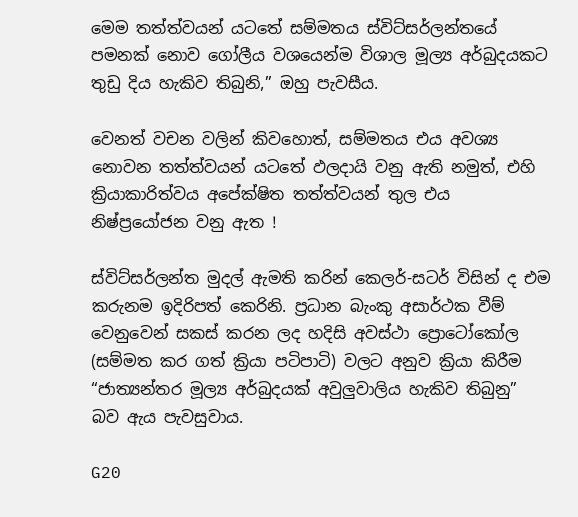මෙම තත්ත්වයන් යටතේ සම්මතය ස්විට්සර්ලන්තයේ පමනක් නොව ගෝලීය වශයෙන්ම විශාල මූල්‍ය අර්බුදයකට තුඩු දිය හැකිව තිබුනි,” ඔහු පැවසීය.

වෙනත් වචන වලින් කිවහොත්, සම්මතය එය අවශ්‍ය නොවන තත්ත්වයන් යටතේ ඵලදායි වනු ඇති නමුත්, එහි ක්‍රියාකාරිත්වය අපේක්ෂිත තත්ත්වයන් තුල එය නිෂ්ප්‍රයෝජන වනු ඇත !

ස්විට්සර්ලන්ත මුදල් ඇමති කරින් කෙලර්-සටර් විසින් ද එම කරුනම ඉදිරිපත් කෙරිනි. ප්‍රධාන බැංකු අසාර්ථක වීම් වෙනුවෙන් සකස් කරන ලද හදිසි අවස්ථා ප්‍රොටෝකෝල (සම්මත කර ගත් ක්‍රියා පටිපාටි) වලට අනුව ක්‍රියා කිරීම “ජාත්‍යන්තර මූල්‍ය අර්බුදයක් අවුලුවාලිය හැකිව තිබුනු” බව ඇය පැවසුවාය.

G20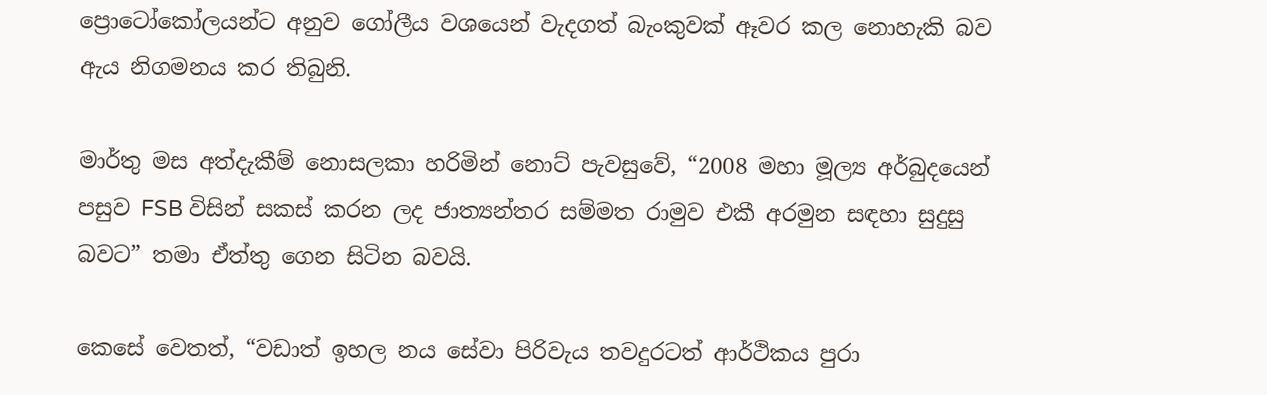ප්‍රොටෝකෝලයන්ට අනුව ගෝලීය වශයෙන් වැදගත් බැංකුවක් ඈවර කල නොහැකි බව ඇය නිගමනය කර තිබුනි.

මාර්තු මස අත්දැකීම් නොසලකා හරිමින් නොට් පැවසුවේ, “2008 මහා මූල්‍ය අර්බුදයෙන් පසුව FSB විසින් සකස් කරන ලද ජාත්‍යන්තර සම්මත රාමුව එකී අරමුන සඳහා සුදුසු බවට” තමා ඒත්තු ගෙන සිටින බවයි.

කෙසේ වෙතත්, “වඩාත් ඉහල නය සේවා පිරිවැය තවදුරටත් ආර්ථිකය පුරා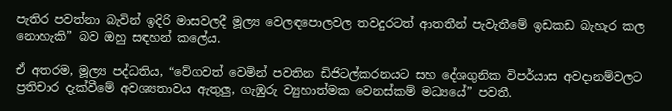පැතිර පවත්නා බැවින් ඉදිරි මාසවලදී මූල්‍ය වෙලඳපොලවල තවදුරටත් ආතතීන් පැවැතීමේ ඉඩකඩ බැහැර කල නොහැකි” බව ඔහු සඳහන් කලේය.

ඒ අතරම, මූල්‍ය පද්ධතිය, “වේගවත් වෙමින් පවතින ඩිජිටල්කරනයට සහ දේශගුනික විපර්යාස අවදානම්වලට ප්‍රතිචාර දැක්වීමේ අවශ්‍යතාවය ඇතුලු, ගැඹුරු ව්‍යුහාත්මක වෙනස්කම් මධ්‍යයේ” පවතී.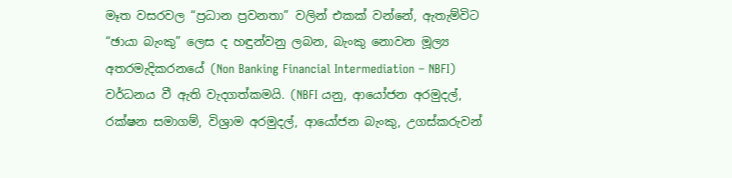මෑත වසරවල “ප්‍රධාන ප්‍රවනතා” වලින් එකක් වන්නේ, ඇතැම්විට “ඡායා බැංකු” ලෙස ද හඳුන්වනු ලබන, බැංකු නොවන මූල්‍ය අතරමැදිකරනයේ (Non Banking Financial Intermediation – NBFI) වර්ධනය වී ඇති වැදගත්කමයි. (NBFI යනු, ආයෝජන අරමුදල්, රක්ෂන සමාගම්, විශ්‍රාම අරමුදල්, ආයෝජන බැංකු, උගස්කරුවන්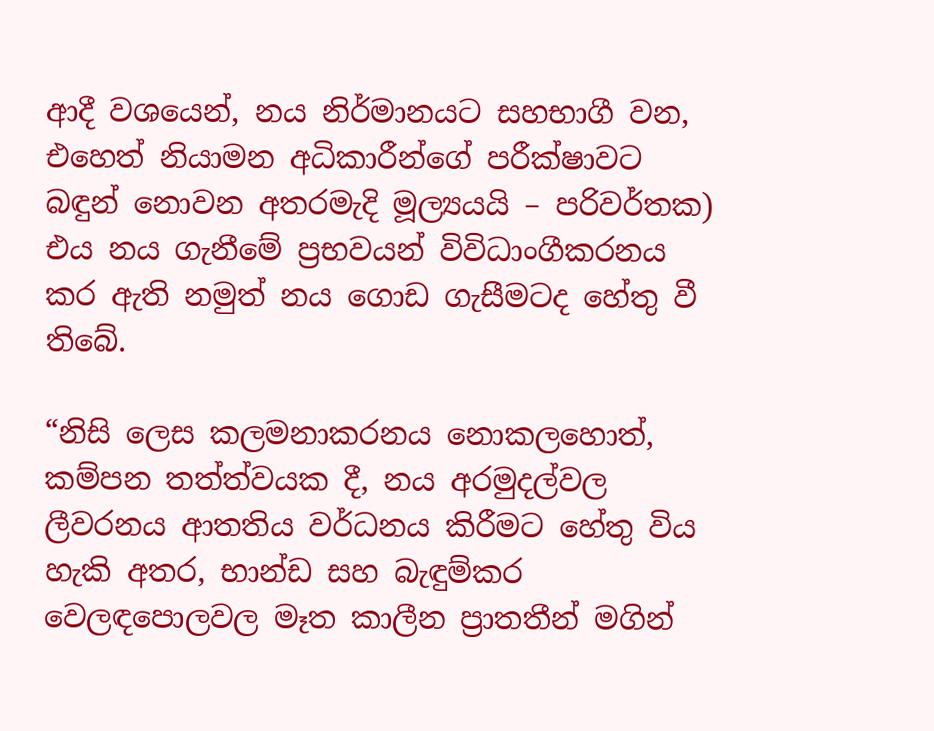ආදී වශයෙන්, නය නිර්මානයට සහභාගී වන, එහෙත් නියාමන අධිකාරීන්ගේ පරීක්ෂාවට බඳුන් නොවන අතරමැදි මූල්‍යයයි – පරිවර්තක) එය නය ගැනීමේ ප්‍රභවයන් විවිධාංගීකරනය කර ඇති නමුත් නය ගොඩ ගැසීමටද හේතු වී තිබේ.

“නිසි ලෙස කලමනාකරනය නොකලහොත්, කම්පන තත්ත්වයක දී, නය අරමුදල්වල ලීවරනය ආතතිය වර්ධනය කිරීමට හේතු විය හැකි අතර, භාන්ඩ සහ බැඳුම්කර වෙලඳපොලවල මෑත කාලීන ප්‍රාතතීන් මගින්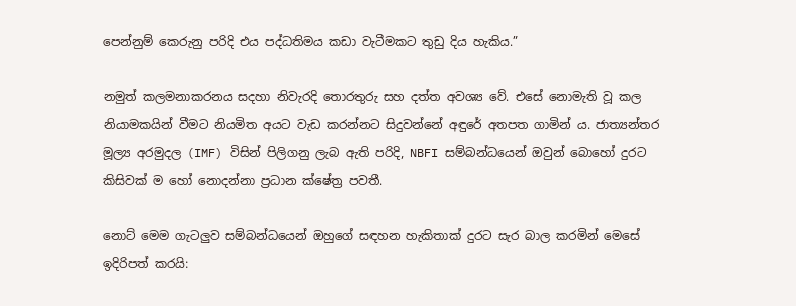පෙන්නුම් කෙරුනු පරිදි එය පද්ධතිමය කඩා වැටීමකට තුඩු දිය හැකිය.”

නමුත් කලමනාකරනය සදහා නිවැරදි තොරතුරු සහ දත්ත අවශ්‍ය වේ. එසේ නොමැති වූ කල නියාමකයින් වීමට නියමිත අයට වැඩ කරන්නට සිදුවන්නේ අඳුරේ අතපත ගාමින් ය. ජාත්‍යන්තර මූල්‍ය අරමුදල (IMF) විසින් පිලිගනු ලැබ ඇති පරිදි, NBFI සම්බන්ධයෙන් ඔවුන් බොහෝ දුරට කිසිවක් ම හෝ නොදන්නා ප්‍රධාන ක්ෂේත්‍ර පවතී.

නොට් මෙම ගැටලුව සම්බන්ධයෙන් ඔහුගේ සඳහන හැකිතාක් දුරට සැර බාල කරමින් මෙසේ ඉදිරිපත් කරයි: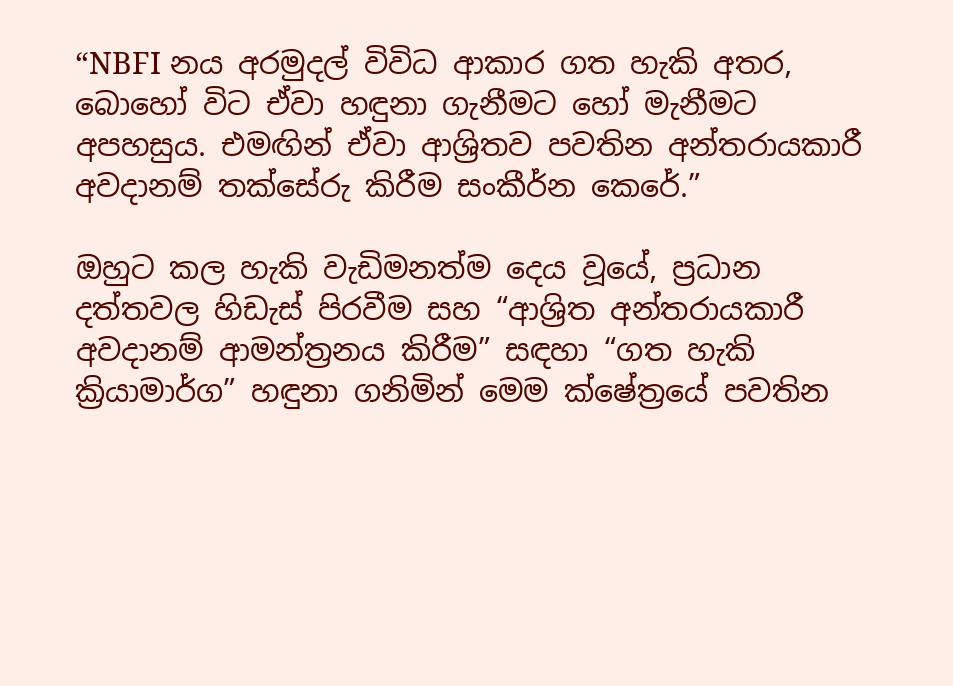“NBFI නය අරමුදල් විවිධ ආකාර ගත හැකි අතර, බොහෝ විට ඒවා හඳුනා ගැනීමට හෝ මැනීමට අපහසුය. එමඟින් ඒවා ආශ්‍රිතව පවතින අන්තරායකාරී අවදානම් තක්සේරු කිරීම සංකීර්න කෙරේ.”

ඔහුට කල හැකි වැඩිමනත්ම දෙය වූයේ, ප්‍රධාන දත්තවල හිඩැස් පිරවීම සහ “ආශ්‍රිත අන්තරායකාරී අවදානම් ආමන්ත්‍රනය කිරීම” සඳහා “ගත හැකි ක්‍රියාමාර්ග” හඳුනා ගනිමින් මෙම ක්ෂේත්‍රයේ පවතින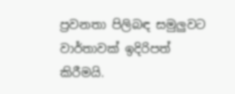ප්‍රවනතා පිලිබඳ සමුලුවට වාර්තාවක් ඉදිරිපත් කිරීමයි.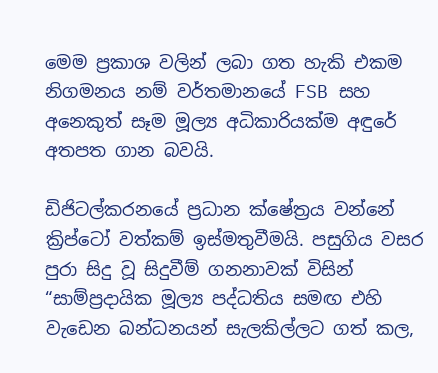මෙම ප්‍රකාශ වලින් ලබා ගත හැකි එකම නිගමනය නම් වර්තමානයේ FSB සහ අනෙකුත් සෑම මූල්‍ය අධිකාරියක්ම අඳුරේ අතපත ගාන බවයි.

ඩිජිටල්කරනයේ ප්‍රධාන ක්ෂේත්‍රය වන්නේ ක්‍රිප්ටෝ වත්කම් ඉස්මතුවීමයි. පසුගිය වසර පුරා සිදු වූ සිදුවීම් ගනනාවක් විසින් “සාම්ප්‍රදායික මූල්‍ය පද්ධතිය සමඟ එහි වැඩෙන බන්ධනයන් සැලකිල්ලට ගත් කල,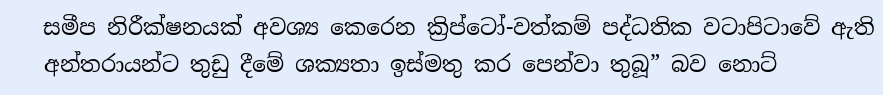සමීප නිරීක්ෂනයක් අවශ්‍ය කෙරෙන ක්‍රිප්ටෝ-වත්කම් පද්ධතික වටාපිටාවේ ඇති අන්තරායන්ට තුඩු දීමේ ශක්‍යතා ඉස්මතු කර පෙන්වා තුබූ” බව නොට්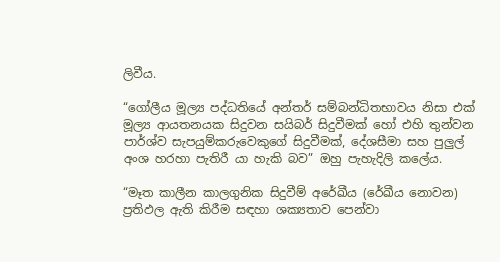ලිවීය.

“ගෝලීය මූල්‍ය පද්ධතියේ අන්තර් සම්බන්ධිතභාවය නිසා එක් මූල්‍ය ආයතනයක සිදුවන සයිබර් සිදුවීමක් හෝ එහි තුන්වන පාර්ශ්ව සැපයුම්කරුවෙකුගේ සිදුවීමක්, දේශසීමා සහ පුලුල් අංශ හරහා පැතිරී යා හැකි බව” ඔහු පැහැදිලි කලේය.

“මෑත කාලීන කාලගුනික සිදුවීම් අරේඛීය (රේඛීය නොවන) ප්‍රතිඵල ඇති කිරීම සඳහා ශක්‍යතාව පෙන්වා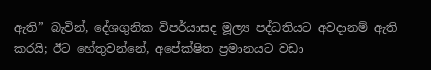ඇති” බැවින්, දේශගුනික විපර්යාසද මූල්‍ය පද්ධතියට අවදානම් ඇති කරයි; ඊට හේතුවන්නේ, අපේක්ෂිත ප්‍රමානයට වඩා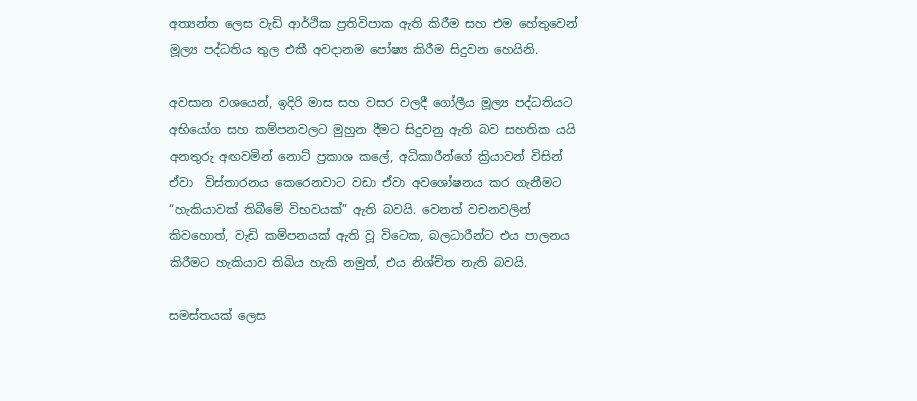අත්‍යන්ත ලෙස වැඩි ආර්ථික ප්‍රතිවිපාක ඇති කිරීම සහ එම හේතුවෙන් මූල්‍ය පද්ධතිය තුල එකී අවදානම පෝෂ්‍ය කිරීම සිදුවන හෙයිනි.

අවසාන වශයෙන්, ඉදිරි මාස සහ වසර වලදී ගෝලීය මූල්‍ය පද්ධතියට අභියෝග සහ කම්පනවලට මුහුන දීමට සිදුවනු ඇති බව සහතික යයි අනතුරු අඟවමින් නොට් ප්‍රකාශ කලේ, අධිකාරීන්ගේ ක්‍රියාවන් විසින් ඒවා  විස්තාරනය කෙරෙනවාට වඩා ඒවා අවශෝෂනය කර ගැනීමට “හැකියාවක් තිබීමේ විභවයක්” ඇති බවයි. වෙනත් වචනවලින් කිවහොත්, වැඩි කම්පනයක් ඇති වූ විටෙක, බලධාරීන්ට එය පාලනය කිරීමට හැකියාව තිබිය හැකි නමුත්, එය නිශ්චිත නැති බවයි.

සමස්තයක් ලෙස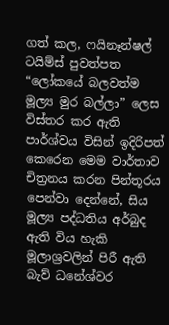ගත් කල, ෆයිනෑන්ෂල් ටයිම්ස් පුවත්පත “ලෝකයේ බලවත්ම මූල්‍ය මුර බල්ලා” ලෙස විස්තර කර ඇති පාර්ශ්වය විසින් ඉදිරිපත් කෙරෙන මෙම වාර්තාව චිත්‍රනය කරන පින්තූරය පෙන්වා දෙන්නේ, සිය මූල්‍ය පද්ධතිය අර්බුද ඇති විය හැකි මූලාශ්‍රවලින් පිරී ඇති බැව් ධනේශ්වර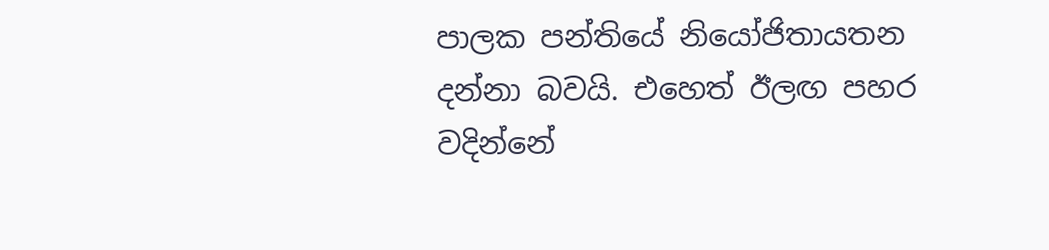පාලක පන්තියේ නියෝජිතායතන දන්නා බවයි. එහෙත් ඊලඟ පහර වදින්නේ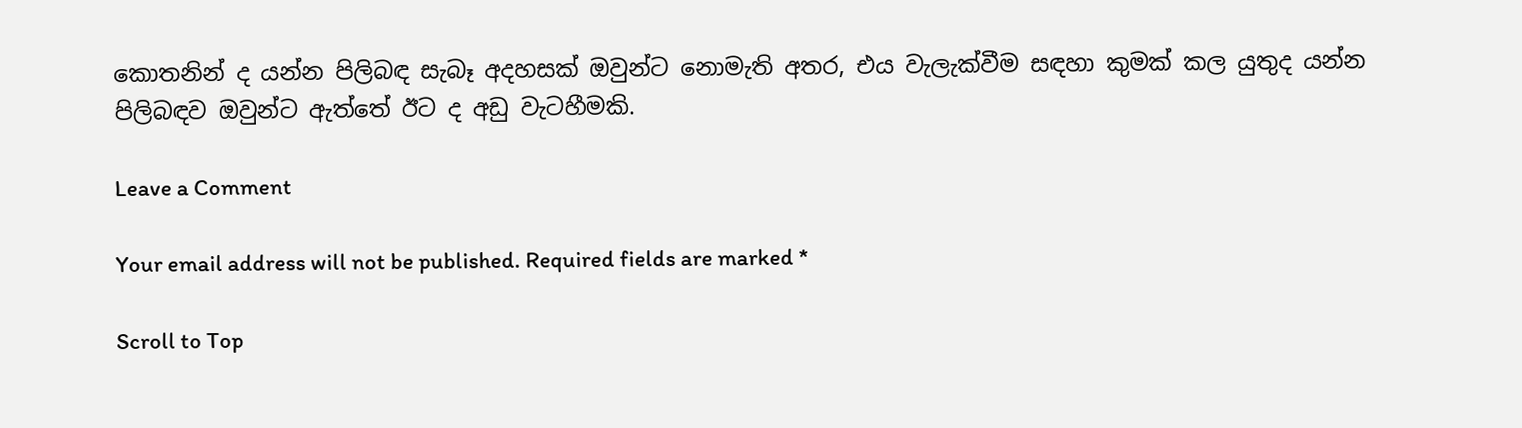කොතනින් ද යන්න පිලිබඳ සැබෑ අදහසක් ඔවුන්ට නොමැති අතර, එය වැලැක්වීම සඳහා කුමක් කල යුතුද යන්න පිලිබඳව ඔවුන්ට ඇත්තේ ඊට ද අඩු වැටහීමකි.

Leave a Comment

Your email address will not be published. Required fields are marked *

Scroll to Top